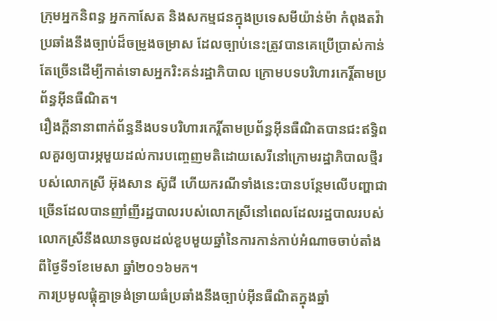ក្រុមអ្នកនិពន្ធ អ្នកកាសែត និងសកម្មជនក្នុងប្រទេសមីយ៉ាន់ម៉ា កំពុងតវ៉ាប្រឆាំងនឹងច្បាប់ដ៏ចម្រូងចម្រាស ដែលច្បាប់នេះត្រូវបានគេប្រើប្រាស់កាន់តែច្រើនដើម្បីកាត់ទោសអ្នករិះគន់រដ្ឋាភិបាល ក្រោមបទបរិហារកេរ្តិ៍តាមប្រព័ន្ធអ៊ីនធឺណិត។
រឿងក្តីនានាពាក់ព័ន្ធនឹងបទបរិហារកេរ្តិ៍តាមប្រព័ន្ធអ៊ីនធឺណិតបានជះឥទ្ធិពលគួរឲ្យបារម្ភមួយដល់ការបញ្ចេញមតិដោយសេរីនៅក្រោមរដ្ឋាភិបាលថ្មីរបស់លោកស្រី អ៊ុងសាន ស៊ូជី ហើយករណីទាំងនេះបានបន្ថែមលើបញ្ហាជាច្រើនដែលបានញាំញីរដ្ឋបាលរបស់លោកស្រីនៅពេលដែលរដ្ឋបាលរបស់លោកស្រីនឹងឈានចូលដល់ខួបមួយឆ្នាំនៃការកាន់កាប់អំណាចចាប់តាំងពីថ្ងៃទី១ខែមេសា ឆ្នាំ២០១៦មក។
ការប្រមូលផ្តុំគ្នាទ្រង់ទ្រាយធំប្រឆាំងនឹងច្បាប់អ៊ីនធឺណិតក្នុងឆ្នាំ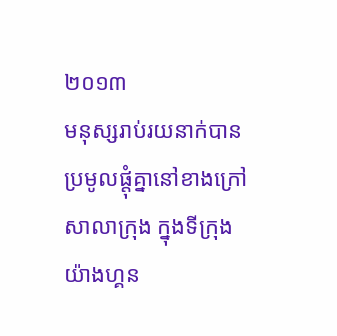២០១៣
មនុស្សរាប់រយនាក់បានប្រមូលផ្តុំគ្នានៅខាងក្រៅសាលាក្រុង ក្នុងទីក្រុងយ៉ាងហ្គន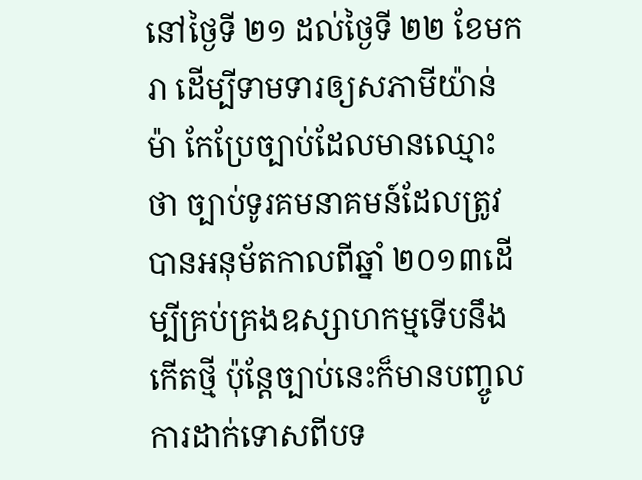នៅថ្ងៃទី ២១ ដល់ថ្ងៃទី ២២ ខែមករា ដើម្បីទាមទារឲ្យសភាមីយ៉ាន់ម៉ា កែប្រែច្បាប់ដែលមានឈ្មោះថា ច្បាប់ទូរគមនាគមន៍ដែលត្រូវបានអនុម័តកាលពីឆ្នាំ ២០១៣ដើម្បីគ្រប់គ្រងឧស្សាហកម្មទើបនឹងកើតថ្មី ប៉ុន្តែច្បាប់នេះក៏មានបញ្ចូលការដាក់ទោសពីបទ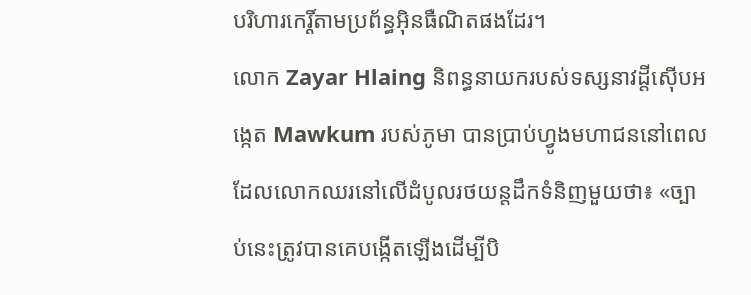បរិហារកេរ្តិ៍តាមប្រព័ន្ធអ៊ិនធឺណិតផងដែរ។
លោក Zayar Hlaing និពន្ធនាយករបស់ទស្សនាវដ្តីស៊ើបអង្កេត Mawkum របស់ភូមា បានប្រាប់ហ្វូងមហាជននៅពេលដែលលោកឈរនៅលើដំបូលរថយន្តដឹកទំនិញមួយថា៖ «ច្បាប់នេះត្រូវបានគេបង្កើតឡើងដើម្បីបិ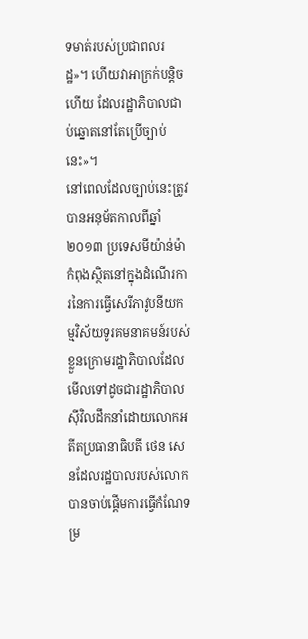ទមាត់របស់ប្រជាពលរដ្ឋ»។ ហើយវាអាក្រក់បន្តិចហើយ ដែលរដ្ឋាភិបាលជាប់ឆ្នោតនៅតែប្រើច្បាប់នេះ»។
នៅពេលដែលច្បាប់នេះត្រូវបានអនុម័តកាលពីឆ្នាំ២០១៣ ប្រទេសមីយ៉ាន់ម៉ា កំពុងស្ថិតនៅក្នុងដំណើរការនៃការធ្វើសេរីភាវូបនីយកម្មវិស័យទូរគមនាគមន៍របស់ខ្លួនក្រោមរដ្ឋាភិបាលដែលមើលទៅដូចជារដ្ឋាភិបាលស៊ីវិលដឹកនាំដោយលោកអតីតប្រធានាធិបតី ថេន សេនដែលរដ្ឋបាលរបស់លោកបានចាប់ផ្តើមការធ្វើកំណែទម្រ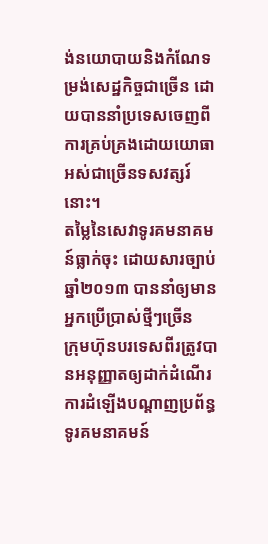ង់នយោបាយនិងកំណែទម្រង់សេដ្ឋកិច្ចជាច្រើន ដោយបាននាំប្រទេសចេញពីការគ្រប់គ្រងដោយយោធាអស់ជាច្រើនទសវត្សរ៍នោះ។
តម្លៃនៃសេវាទូរគមនាគមន៍ធ្លាក់ចុះ ដោយសារច្បាប់ឆ្នាំ២០១៣ បាននាំឲ្យមានអ្នកប្រើប្រាស់ថ្មីៗច្រើន
ក្រុមហ៊ុនបរទេសពីរត្រូវបានអនុញ្ញាតឲ្យដាក់ដំណើរការដំឡើងបណ្តាញប្រព័ន្ធទូរគមនាគមន៍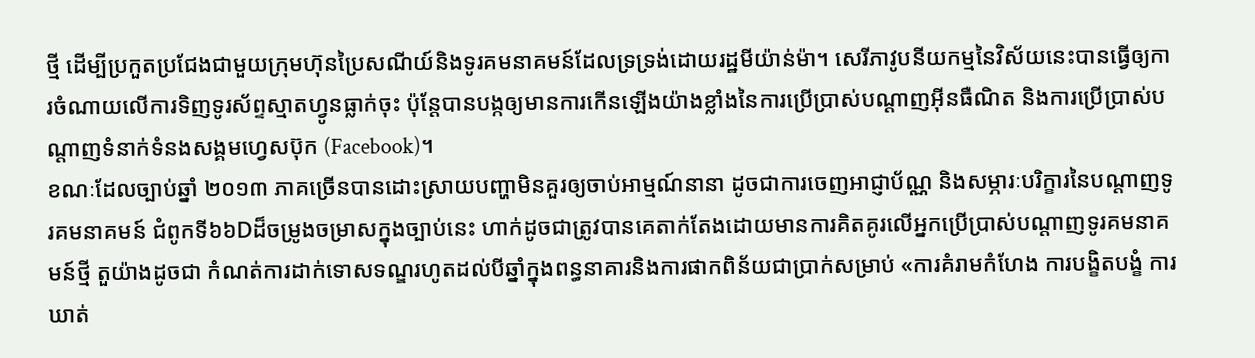ថ្មី ដើម្បីប្រកួតប្រជែងជាមួយក្រុមហ៊ុនប្រៃសណីយ៍និងទូរគមនាគមន៍ដែលទ្រទ្រង់ដោយរដ្ឋមីយ៉ាន់ម៉ា។ សេរីភាវូបនីយកម្មនៃវិស័យនេះបានធ្វើឲ្យការចំណាយលើការទិញទូរស័ព្ទស្មាតហ្វូនធ្លាក់ចុះ ប៉ុន្តែបានបង្កឲ្យមានការកើនឡើងយ៉ាងខ្លាំងនៃការប្រើប្រាស់បណ្ដាញអ៊ីនធឺណិត និងការប្រើប្រាស់បណ្តាញទំនាក់ទំនងសង្គមហ្វេសប៊ុក (Facebook)។
ខណៈដែលច្បាប់ឆ្នាំ ២០១៣ ភាគច្រើនបានដោះស្រាយបញ្ហាមិនគួរឲ្យចាប់អាម្មណ៍នានា ដូចជាការចេញអាជ្ញាប័ណ្ណ និងសម្ភារៈបរិក្ខារនៃបណ្តាញទូរគមនាគមន៍ ជំពូកទី៦៦Dដ៏ចម្រូងចម្រាសក្នុងច្បាប់នេះ ហាក់ដូចជាត្រូវបានគេតាក់តែងដោយមានការគិតគូរលើអ្នកប្រើប្រាស់បណ្តាញទូរគមនាគមន៍ថ្មី តួយ៉ាងដូចជា កំណត់ការដាក់ទោសទណ្ឌរហូតដល់បីឆ្នាំក្នុងពន្ធនាគារនិងការផាកពិន័យជាប្រាក់សម្រាប់ «ការគំរាមកំហែង ការបង្ខិតបង្ខំ ការឃាត់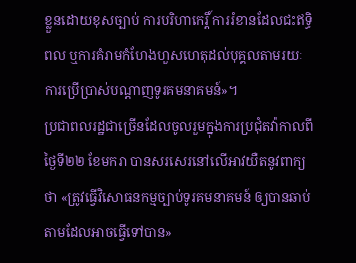ខ្លួនដោយខុសច្បាប់ ការបរិហាកេរ្តិ៍ ការរំខានដែលជះឥទ្ធិពល ឬការគំរាមកំហែងហួសហេតុដល់បុគ្គលតាមរយៈការប្រើប្រាស់បណ្តាញទូរគមនាគមន៍»។
ប្រជាពលរដ្ឋជាច្រើនដែលចូលរួមក្នុងការប្រជុំតវ៉ាកាលពីថ្ងៃទី២២ ខែមករា បានសរសេរនៅលើអាវយឺតនូវពាក្យថា «ត្រូវធ្វើវិសោធនកម្មច្បាប់ទូរគមនាគមន៍ ឲ្យបានឆាប់តាមដែលអាចធ្វើទៅបាន»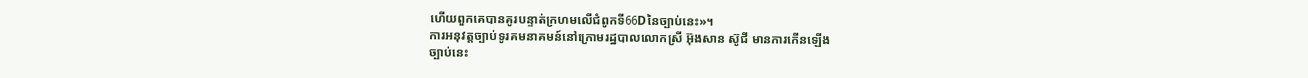ហើយពួកគេបានគូរបន្ទាត់ក្រហមលើជំពូកទី66Dនៃច្បាប់នេះ»។
ការអនុវត្តច្បាប់ទូរគមនាគមន៍នៅក្រោមរដ្ឋបាលលោកស្រី អ៊ុងសាន ស៊ូជី មានការកើនឡើង
ច្បាប់នេះ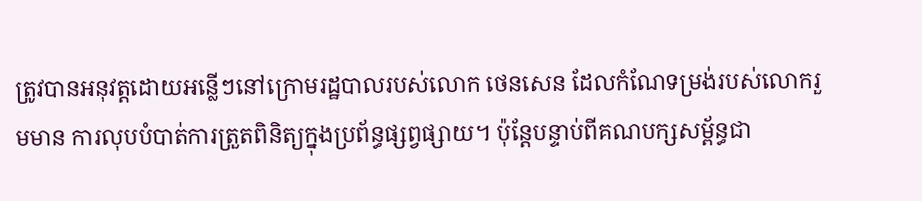ត្រូវបានអនុវត្តដោយអន្លើៗនៅក្រោមរដ្ឋបាលរបស់លោក ថេនសេន ដែលកំណែទម្រង់របស់លោករួមមាន ការលុបបំបាត់ការត្រួតពិនិត្យក្នុងប្រព័ន្ធផ្សព្វផ្សាយ។ ប៉ុន្តែបន្ទាប់ពីគណបក្សសម្ព័ន្ធជា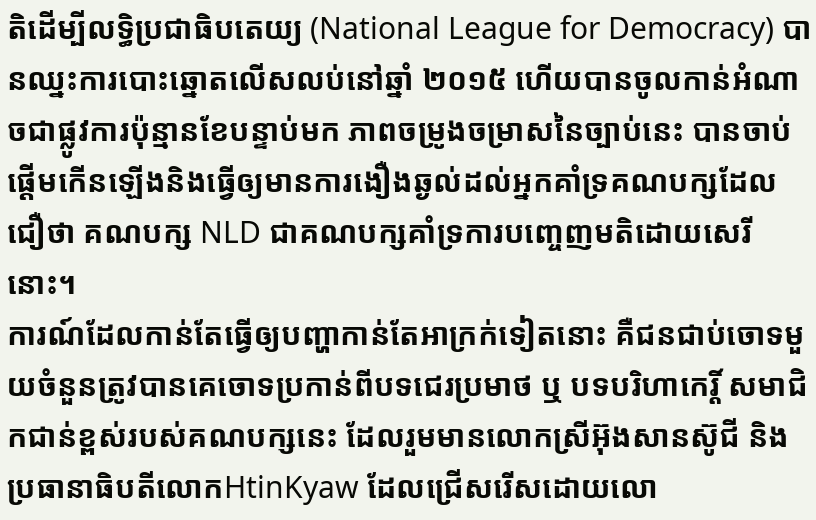តិដើម្បីលទ្ធិប្រជាធិបតេយ្យ (National League for Democracy) បានឈ្នះការបោះឆ្នោតលើសលប់នៅឆ្នាំ ២០១៥ ហើយបានចូលកាន់អំណាចជាផ្លូវការប៉ុន្មានខែបន្ទាប់មក ភាពចម្រូងចម្រាសនៃច្បាប់នេះ បានចាប់ផ្តើមកើនឡើងនិងធ្វើឲ្យមានការងឿងឆ្ងល់ដល់អ្នកគាំទ្រគណបក្សដែលជឿថា គណបក្ស NLD ជាគណបក្សគាំទ្រការបញ្ចេញមតិដោយសេរីនោះ។
ការណ៍ដែលកាន់តែធ្វើឲ្យបញ្ហាកាន់តែអាក្រក់ទៀតនោះ គឺជនជាប់ចោទមួយចំនួនត្រូវបានគេចោទប្រកាន់ពីបទជេរប្រមាថ ឬ បទបរិហាកេរ្តិ៍ សមាជិកជាន់ខ្ពស់របស់គណបក្សនេះ ដែលរួមមានលោកស្រីអ៊ុងសានស៊ូជី និងប្រធានាធិបតីលោកHtinKyaw ដែលជ្រើសរើសដោយលោ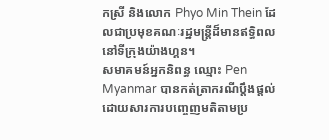កស្រី និងលោក Phyo Min Thein ដែលជាប្រមុខគណៈរដ្ឋមន្រ្តីដ៏មានឥទ្ធិពលនៅទីក្រុងយ៉ាងហ្គន។
សមាគមន៍អ្នកនិពន្ធ ឈ្មោះ Pen Myanmar បានកត់ត្រាករណីប្តឹងផ្តល់ដោយសារការបញ្ចេញមតិតាមប្រ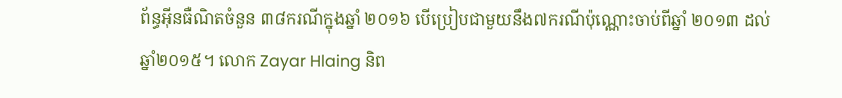ព័ន្ធអ៊ីនធឺណិតចំនួន ៣៨ករណីក្នុងឆ្នាំ ២០១៦ បើប្រៀបជាមួយនឹង៧ករណីប៉ុណ្ណោះចាប់ពីឆ្នាំ ២០១៣ ដល់ឆ្នាំ២០១៥។ លោក Zayar Hlaing និព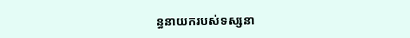ន្ធនាយករបស់ទស្សនា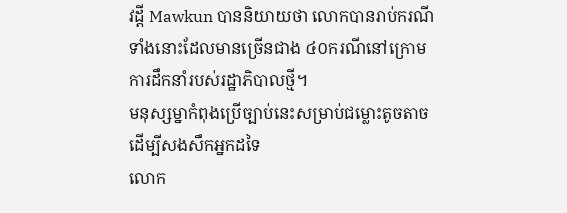វដី្ត Mawkun បាននិយាយថា លោកបានរាប់ករណីទាំងនោះដែលមានច្រើនជាង ៤០ករណីនៅក្រោមការដឹកនាំរបស់រដ្ឋាភិបាលថ្មី។
មនុស្សម្នាកំពុងប្រើច្បាប់នេះសម្រាប់ជម្លោះតូចតាចដើម្បីសងសឹកអ្នកដទៃ
លោក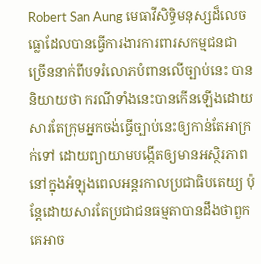Robert San Aung មេធាវីសិទ្ធិមនុស្សដ៏លេចធ្លោដែលបានធ្វើការងារការពារសកម្មជនជាច្រើននាក់ពីបទរំលោភបំពានលើច្បាប់នេះ បាននិយាយថា ករណីទាំងនេះបានកើនឡើងដោយសារតែក្រុមអ្នកចង់ធ្វើច្បាប់នេះឲ្យកាន់តែអាក្រក់ទៅ ដោយព្យាយាមបង្កើតឲ្យមានអស្ថិរភាពនៅក្នុងអំឡុងពេលអន្តរកាលប្រជាធិបតេយ្យ ប៉ុន្តែដោយសារតែប្រជាជនធម្មតាបានដឹងថាពួកគេអាច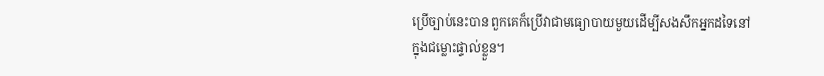ប្រើច្បាប់នេះបាន ពួកគេក៏ប្រើវាជាមធ្យោបាយមួយដើម្បីសងសឹកអ្នកដទៃនៅក្នុងជម្លោះផ្ទាល់ខ្លួន។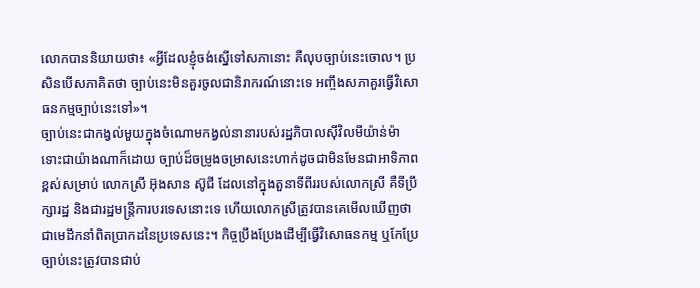លោកបាននិយាយថា៖ «អ្វីដែលខ្ញុំចង់ស្នើទៅសភានោះ គឺលុបច្បាប់នេះចោល។ ប្រសិនបើសភាគិតថា ច្បាប់នេះមិនគួរចូលជានិរាករណ៍នោះទេ អញ្ចឹងសភាគួរធ្វើវិសោធនកម្មច្បាប់នេះទៅ»។
ច្បាប់នេះជាកង្វល់មួយក្នុងចំណោមកង្វល់នានារបស់រដ្ឋភិបាលស៊ីវិលមីយ៉ាន់ម៉ា
ទោះជាយ៉ាងណាក៏ដោយ ច្បាប់ដ៏ចម្រូងចម្រាសនេះហាក់ដូចជាមិនមែនជាអាទិភាពខ្ពស់សម្រាប់ លោកស្រី អ៊ុងសាន ស៊ូជី ដែលនៅក្នុងតួនាទីពីររបស់លោកស្រី គឺទីប្រឹក្សារដ្ឋ និងជារដ្ឋមន្ត្រីការបរទេសនោះទេ ហើយលោកស្រីត្រូវបានគេមើលឃើញថាជាមេដឹកនាំពិតប្រាកដនៃប្រទេសនេះ។ កិច្ចប្រឹងប្រែងដើម្បីធ្វើវិសោធនកម្ម ឬកែប្រែច្បាប់នេះត្រូវបានជាប់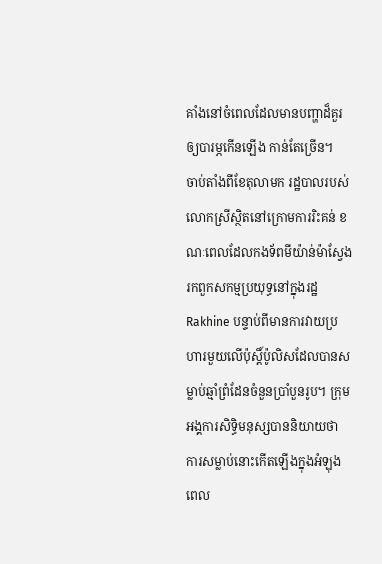គាំងនៅចំពេលដែលមានបញ្ហាដ៏គួរឲ្យបារម្ភកើនឡើង កាន់តែច្រើន។
ចាប់តាំងពីខែតុលាមក រដ្ឋបាលរបស់លោកស្រីស្ថិតនៅក្រោមការរិះគន់ ខណៈពេលដែលកងទ័ពមីយ៉ាន់ម៉ាស្វែងរកពួកសកម្មប្រយុទ្ធនៅក្នុងរដ្ឋRakhine បន្ទាប់ពីមានការវាយប្រហារមួយលើប៉ុស្ដិ៍ប៉ូលិសដែលបានសម្លាប់ឆ្មាំព្រំដែនចំនួនប្រាំបួនរូប។ ក្រុមអង្គការសិទ្ធិមនុស្សបាននិយាយថា ការសម្លាប់នោះកើតឡើងក្នុងអំឡុងពេល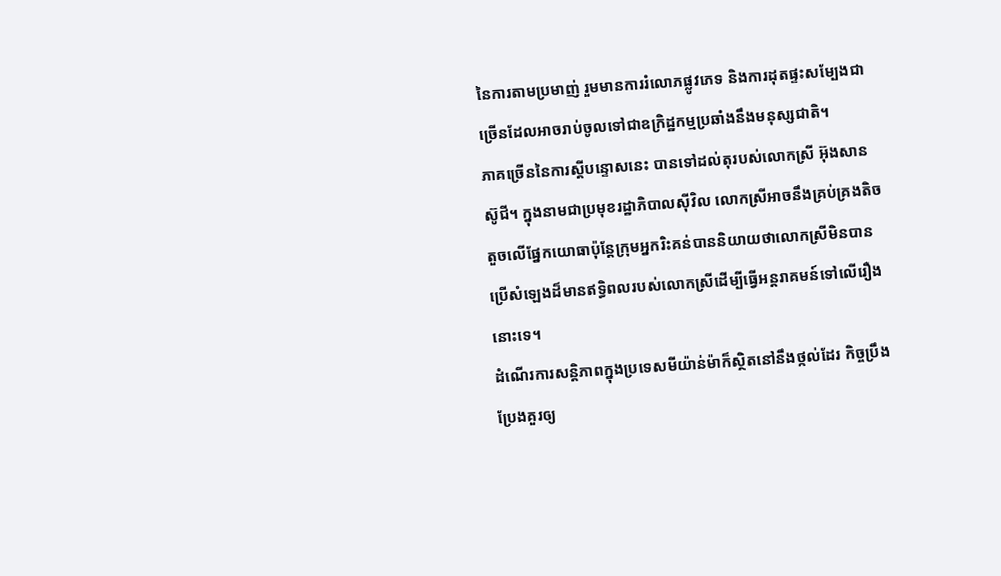នៃការតាមប្រមាញ់ រួមមានការរំលោភផ្លូវភេទ និងការដុតផ្ទះសម្បែងជាច្រើនដែលអាចរាប់ចូលទៅជាឧក្រិដ្ឋកម្មប្រឆាំងនឹងមនុស្សជាតិ។
ភាគច្រើននៃការស្តីបន្ទោសនេះ បានទៅដល់តុរបស់លោកស្រី អ៊ុងសានស៊ូជី។ ក្នុងនាមជាប្រមុខរដ្ឋាភិបាលស៊ីវិល លោកស្រីអាចនឹងគ្រប់គ្រងតិចតួចលើផ្នែកយោធាប៉ុន្តែក្រុមអ្នករិះគន់បាននិយាយថាលោកស្រីមិនបានប្រើសំឡេងដ៏មានឥទ្ធិពលរបស់លោកស្រីដើម្បីធ្វើអន្តរាគមន៍ទៅលើរឿងនោះទេ។
ដំណើរការសន្តិភាពក្នុងប្រទេសមីយ៉ាន់ម៉ាក៏ស្ថិតនៅនឹងថ្កល់ដែរ កិច្ចប្រឹងប្រែងគួរឲ្យ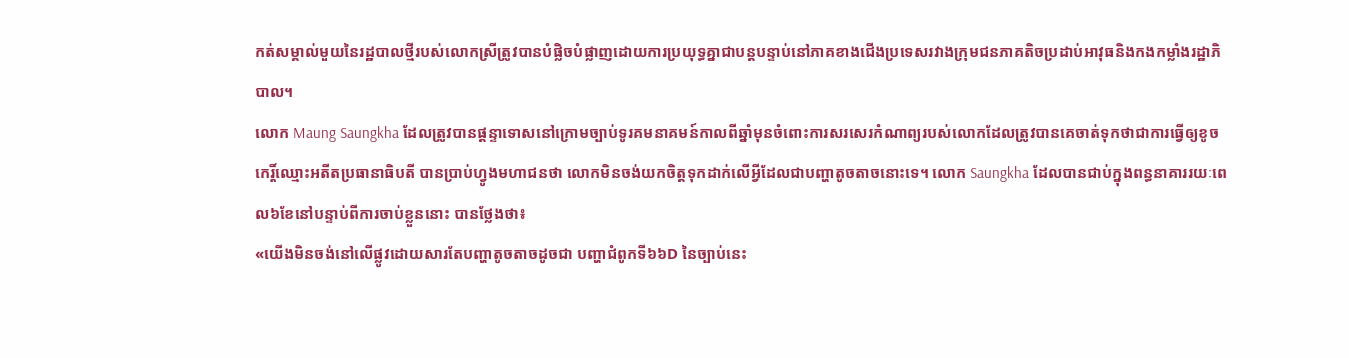កត់សម្គាល់មួយនៃរដ្ឋបាលថ្មីរបស់លោកស្រីត្រូវបានបំផ្លិចបំផ្លាញដោយការប្រយុទ្ធគ្នាជាបន្តបន្ទាប់នៅភាគខាងជើងប្រទេសរវាងក្រុមជនភាគតិចប្រដាប់អាវុធនិងកងកម្លាំងរដ្ឋាភិបាល។
លោក Maung Saungkha ដែលត្រូវបានផ្តន្ទាទោសនៅក្រោមច្បាប់ទូរគមនាគមន៍កាលពីឆ្នាំមុនចំពោះការសរសេរកំណាព្យរបស់លោកដែលត្រូវបានគេចាត់ទុកថាជាការធ្វើឲ្យខូចកេរ្តិ៍ឈ្មោះអតីតប្រធានាធិបតី បានប្រាប់ហ្វូងមហាជនថា លោកមិនចង់យកចិត្តទុកដាក់លើអ្វីដែលជាបញ្ហាតូចតាចនោះទេ។ លោក Saungkha ដែលបានជាប់ក្នុងពន្ធនាគាររយៈពេល៦ខែនៅបន្ទាប់ពីការចាប់ខ្លួននោះ បានថ្លែងថា៖
«យើងមិនចង់នៅលើផ្លូវដោយសារតែបញ្ហាតូចតាចដូចជា បញ្ហាជំពូកទី៦៦D នៃច្បាប់នេះ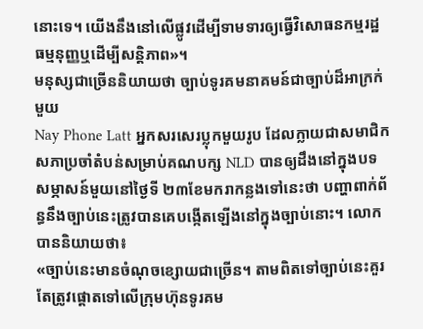នោះទេ។ យើងនឹងនៅលើផ្លូវដើម្បីទាមទារឲ្យធ្វើវិសោធនកម្មរដ្ឋធម្មនុញ្ញឬដើម្បីសន្តិភាព»។
មនុស្សជាច្រើននិយាយថា ច្បាប់ទូរគមនាគមន៍ជាច្បាប់ដ៏អាក្រក់មួយ
Nay Phone Latt អ្នកសរសេរប្លុកមួយរូប ដែលក្លាយជាសមាជិកសភាប្រចាំតំបន់សម្រាប់គណបក្ស NLD បានឲ្យដឹងនៅក្នុងបទសម្ភាសន៍មួយនៅថ្ងៃទី ២៣ខែមករាកន្លងទៅនេះថា បញ្ហាពាក់ព័ន្ធនឹងច្បាប់នេះត្រូវបានគេបង្កើតឡើងនៅក្នុងច្បាប់នោះ។ លោកបាននិយាយថា៖
«ច្បាប់នេះមានចំណុចខ្សោយជាច្រើន។ តាមពិតទៅច្បាប់នេះគួរតែត្រូវផ្តោតទៅលើក្រុមហ៊ុនទូរគម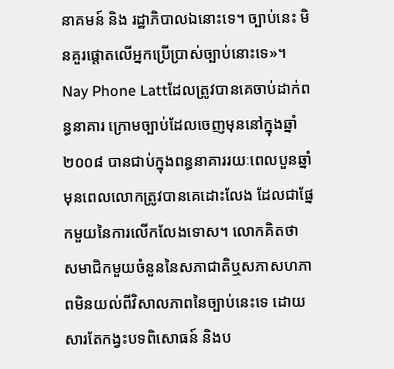នាគមន៍ និង រដ្ឋាភិបាលឯនោះទេ។ ច្បាប់នេះ មិនគួរផ្តោតលើអ្នកប្រើប្រាស់ច្បាប់នោះទេ»។
Nay Phone Lattដែលត្រូវបានគេចាប់ដាក់ពន្ធនាគារ ក្រោមច្បាប់ដែលចេញមុននៅក្នុងឆ្នាំ ២០០៨ បានជាប់ក្នុងពន្ធនាគាររយៈពេលបួនឆ្នាំ មុនពេលលោកត្រូវបានគេដោះលែង ដែលជាផ្នែកមួយនៃការលើកលែងទោស។ លោកគិតថា សមាជិកមួយចំនួននៃសភាជាតិឬសភាសហភាពមិនយល់ពីវិសាលភាពនៃច្បាប់នេះទេ ដោយសារតែកង្វះបទពិសោធន៍ និងប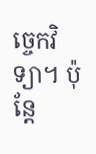ច្ចេកវិទ្យា។ ប៉ុន្តែ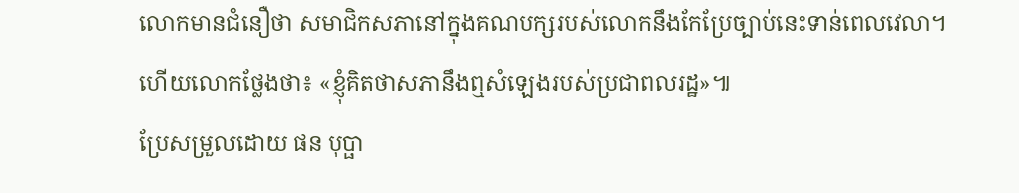លោកមានជំនឿថា សមាជិកសភានៅក្នុងគណបក្សរបស់លោកនឹងកែប្រែច្បាប់នេះទាន់ពេលវេលា។
ហើយលោកថ្លែងថា៖ «ខ្ញុំគិតថាសភានឹងឮសំឡេងរបស់ប្រជាពលរដ្ឋ»៕
ប្រែសម្រួលដោយ ផន បុប្ផា